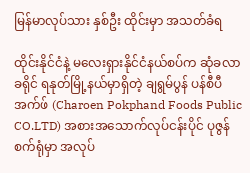မြန်မာလုပ်သား နှစ်ဦး ထိုင်းမှာ အသတ်ခံရ

ထိုင်းနိုင်ငံနဲ့ မလေးရှားနိုင်ငံနယ်စပ်က ဆုံခလာခရိုင် ရနုတ်မြို့နယ်မှာရှိတဲ့ ချရွမ်ပွန် ပန်စီပီ အက်ဖ် (Charoen Pokphand Foods Public CO.LTD) အစားအသောက်လုပ်ငန်းပိုင် ပုဇွန်စက်ရုံမှာ အလုပ်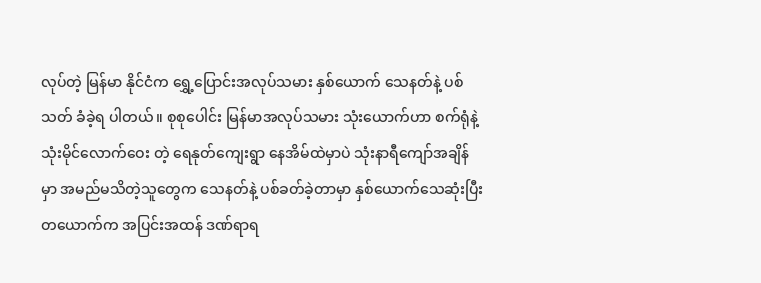လုပ်တဲ့ မြန်မာ နိုင်ငံက ရွှေ့ပြောင်းအလုပ်သမား နှစ်ယောက် သေနတ်နဲ့ ပစ်သတ် ခံခဲ့ရ ပါတယ်။ စုစုပေါင်း မြန်မာအလုပ်သမား သုံးယောက်ဟာ စက်ရုံနဲ့ သုံးမိုင်လောက်ဝေး တဲ့ ရေနုတ်ကျေးရွာ နေအိမ်ထဲမှာပဲ သုံးနာရီကျော်အချိန်မှာ အမည်မသိတဲ့သူတွေက သေနတ်နဲ့ ပစ်ခတ်ခဲ့တာမှာ နှစ်ယောက်သေဆုံးပြီး တယောက်က အပြင်းအထန် ဒဏ်ရာရ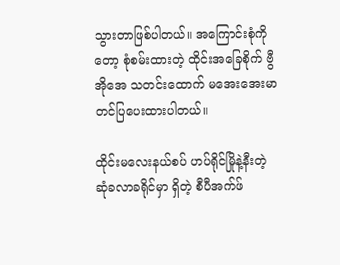သွားတာဖြစ်ပါတယ်။ အကြောင်းစုံကိုတော့ စုံစမ်းထားတဲ့ ထိုင်းအခြေစိုက် ဗွီအိုအေ သတင်းထောက် မအေးအေးမာ တင်ပြပေးထားပါတယ်။

ထိုင်းမလေးနယ်စပ် ဟပ်ရိုင်မြိုနဲ့နီးတဲ့ ဆုံခလာခရိုင်မှာ ရှိတဲ့ စီပီအက်ဖ်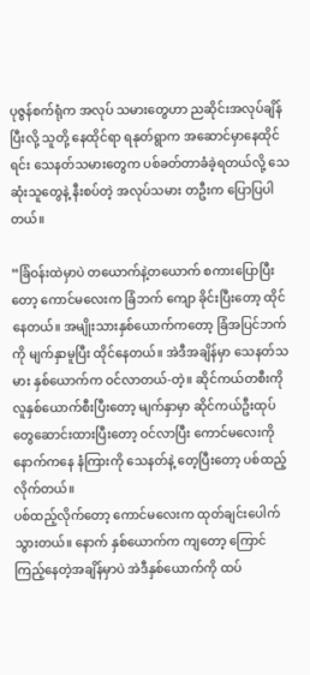ပုဇွန်စက်ရုံက အလုပ် သမားတွေဟာ ညဆိုင်းအလုပ်ချိန်ပြီးလို့ သူတို့ နေထိုင်ရာ ရနုတ်ရွာက အဆောင်မှာနေထိုင် ရင်း သေနတ်သမားတွေက ပစ်ခတ်တာခံခဲ့ရတယ်လို့ သေဆုံးသူတွေနဲ့ နီးစပ်တဲ့ အလုပ်သမား တဦးက ပြောပြပါတယ်။

“ခြံဝန်းထဲမှာပဲ တယောက်နဲ့တယောက် စကားပြောပြီးတော့ ကောင်မလေးက ခြံဘက် ကျော ခိုင်းပြီးတော့ ထိုင်နေတယ်။ အမျိုးသားနှစ်ယောက်ကတော့ ခြံအပြင်ဘက်ကို မျက်နှာမူပြီး ထိုင်နေတယ်။ အဲဒီအချိန်မှာ သေနတ်သမား နှစ်ယောက်က ဝင်လာတယ်-တဲ့။ ဆိုင်ကယ်တစီးကို လူနှစ်ယောက်စီးပြီးတော့ မျက်နှာမှာ ဆိုင်ကယ်ဦးထုပ်တွေဆောင်းထားပြီးတော့ ဝင်လာပြီး ကောင်မလေးကို နောက်ကနေ နံကြားကို သေနတ်နဲ့ တေ့ပြီးတော့ ပစ်ထည့်လိုက်တယ်။
ပစ်ထည့်လိုက်တော့ ကောင်မလေးက ထုတ်ချင်းပေါက်သွားတယ်။ နောက် နှစ်ယောက်က ကျတော့ ကြောင်ကြည့်နေတဲ့အချိန်မှာပဲ အဲဒီနှစ်ယောက်ကို ထပ်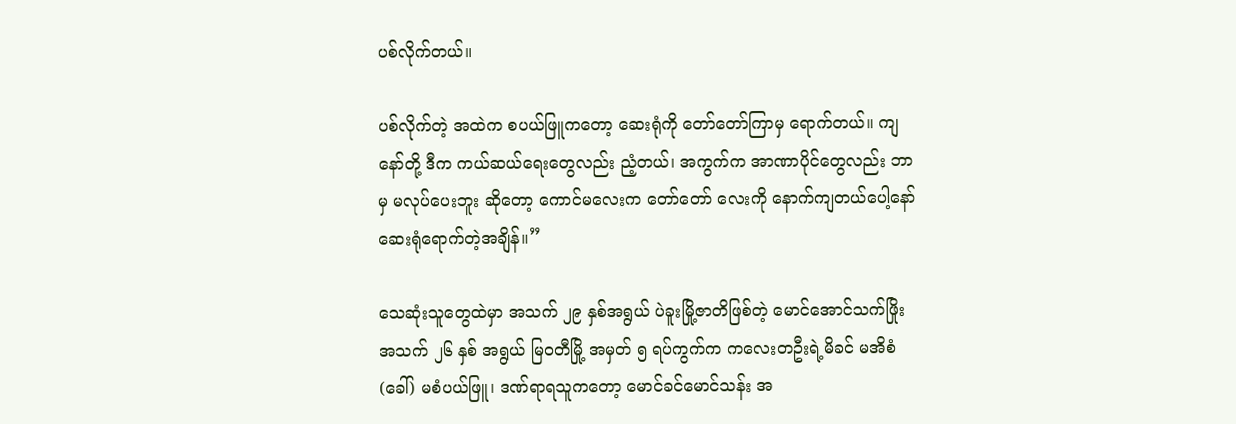ပစ်လိုက်တယ်။

ပစ်လိုက်တဲ့ အထဲက စပယ်ဖြူကတော့ ဆေးရုံကို တော်တော်ကြာမှ ရောက်တယ်။ ကျနော်တို့ ဒီက ကယ်ဆယ်ရေးတွေလည်း ညံ့တယ်၊ အကွက်က အာဏာပိုင်တွေလည်း ဘာမှ မလုပ်ပေးဘူး ဆိုတော့ ကောင်မလေးက တော်တော် လေးကို နောက်ကျတယ်ပေါ့နော် ဆေးရုံရောက်တဲ့အချိန်။”

သေဆုံးသူတွေထဲမှာ အသက် ၂၉ နှစ်အရွယ် ပဲခူးမြို့ဇာတိဖြစ်တဲ့ မောင်အောင်သက်ဖြိုး အသက် ၂၆ နှစ် အရွယ် မြဝတီမြို့ အမှတ် ၅ ရပ်ကွက်က ကလေးတဦးရဲ့မိခင် မအိစံ (ခေါ်) မစံပယ်ဖြူ၊ ဒဏ်ရာရသူကတော့ မောင်ခင်မောင်သန်း အ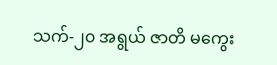သက်-၂၀ အရွယ် ဇာတိ မကွေး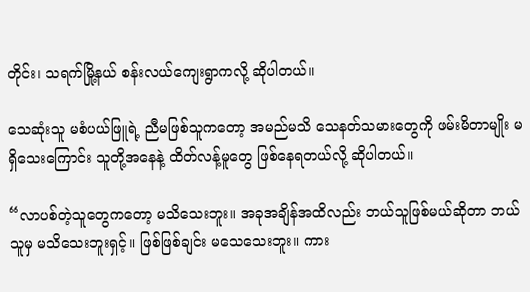တိုင်း၊ သရက်မြို့နယ် စန်းလယ်ကျေးရွာကလို့ ဆိုပါတယ်။

သေဆုံးသူ မစံပယ်ဖြူရဲ့ ညီမဖြစ်သူကတော့ အမည်မသိ သေနတ်သမားတွေကို ဖမ်းမိတာမျိုး မရှိသေးကြောင်း သူတို့အနေနဲ့ ထိတ်လန့်မူတွေ ဖြစ်နေရတယ်လို့ ဆိုပါတယ်။

“လာပစ်တဲ့သူတွေကတော့ မသိသေးဘူး။ အခုအချိန်အထိလည်း ဘယ်သူဖြစ်မယ်ဆိုတာ ဘယ်သူမှ မသိသေးဘူးရှင့်။ ဖြစ်ဖြစ်ချင်း မသေသေးဘူး။ ကား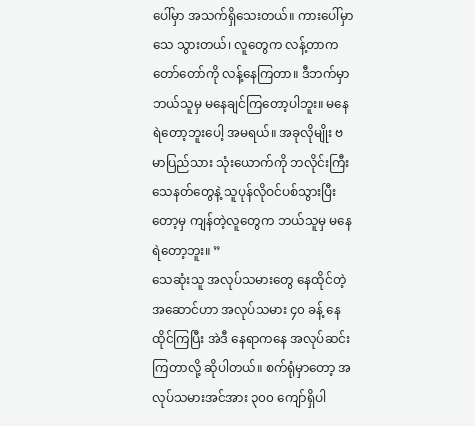ပေါ်မှာ အသက်ရှိသေးတယ်။ ကားပေါ်မှာ သေ သွားတယ်၊ လူတွေက လန့်တာက တော်တော်ကို လန့်နေကြတာ။ ဒီဘက်မှာ ဘယ်သူမှ မနေချင်ကြတော့ပါဘူး။ မနေရဲတော့ဘူးပေါ့ အမရယ်။ အခုလိုမျိုး ဗမာပြည်သား သုံးယောက်ကို ဘလိုင်းကြီး သေနတ်တွေနဲ့ သူပုန်လိုဝင်ပစ်သွားပြီးတော့မှ ကျန်တဲ့လူတွေက ဘယ်သူမှ မနေရဲတော့ဘူး။ ”
သေဆုံးသူ အလုပ်သမားတွေ နေထိုင်တဲ့အဆောင်ဟာ အလုပ်သမား ၄၀ ခန့် နေထိုင်ကြပြီး အဲဒီ နေရာကနေ အလုပ်ဆင်းကြတာလို့ ဆိုပါတယ်။ စက်ရုံမှာတော့ အလုပ်သမားအင်အား ၃၀၀ ကျော်ရှိပါ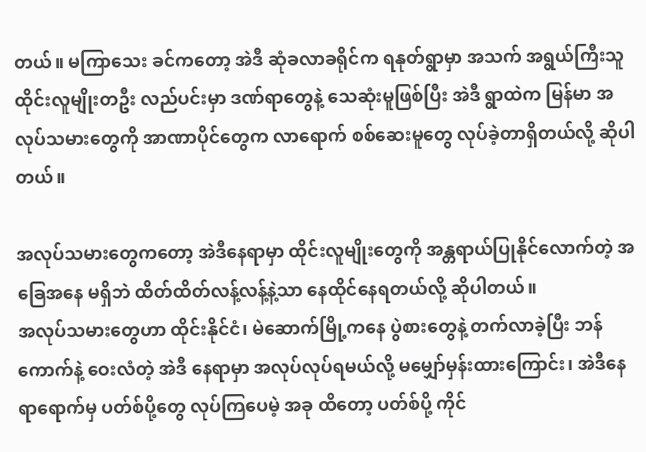တယ်။ မကြာသေး ခင်ကတော့ အဲဒီ ဆုံခလာခရိုင်က ရနုတ်ရွာမှာ အသက် အရွယ်ကြီးသူ ထိုင်းလူမျိုးတဦး လည်ပင်းမှာ ဒဏ်ရာတွေနဲ့ သေဆုံးမူဖြစ်ပြီး အဲဒီ ရွာထဲက မြန်မာ အလုပ်သမားတွေကို အာဏာပိုင်တွေက လာရောက် စစ်ဆေးမူတွေ လုပ်ခဲ့တာရှိတယ်လို့ ဆိုပါတယ်။

အလုပ်သမားတွေကတော့ အဲဒီနေရာမှာ ထိုင်းလူမျိုးတွေကို အန္တရာယ်ပြုနိုင်လောက်တဲ့ အခြေအနေ မရှိဘဲ ထိတ်ထိတ်လန့်လန့်နဲ့သာ နေထိုင်နေရတယ်လို့ ဆိုပါတယ်။
အလုပ်သမားတွေဟာ ထိုင်းနိုင်ငံ၊ မဲဆောက်မြို့ကနေ ပွဲစားတွေနဲ့ တက်လာခဲ့ပြီး ဘန်ကောက်နဲ့ ဝေးလံတဲ့ အဲဒီ နေရာမှာ အလုပ်လုပ်ရမယ်လို့ မမျှော်မှန်းထားကြောင်း၊ အဲဒီနေရာရောက်မှ ပတ်စ်ပို့တွေ လုပ်ကြပေမဲ့ အခု ထိတော့ ပတ်စ်ပို့ ကိုင်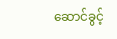ဆောင်ခွင့်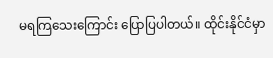မရကြသေးကြောင်း ပြောပြပါတယ်။ ထိုင်းနိုင်ငံမှာ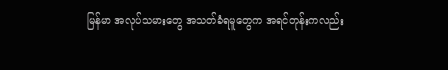မြန်မာ အလုပ်သမားတွေ အသတ်ခံရမူတွေက အရင်တုန်းကလည်း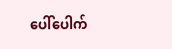ပေါ်ပေါက်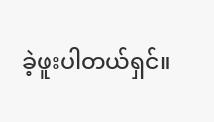ခဲ့ဖူးပါတယ်ရှင်။